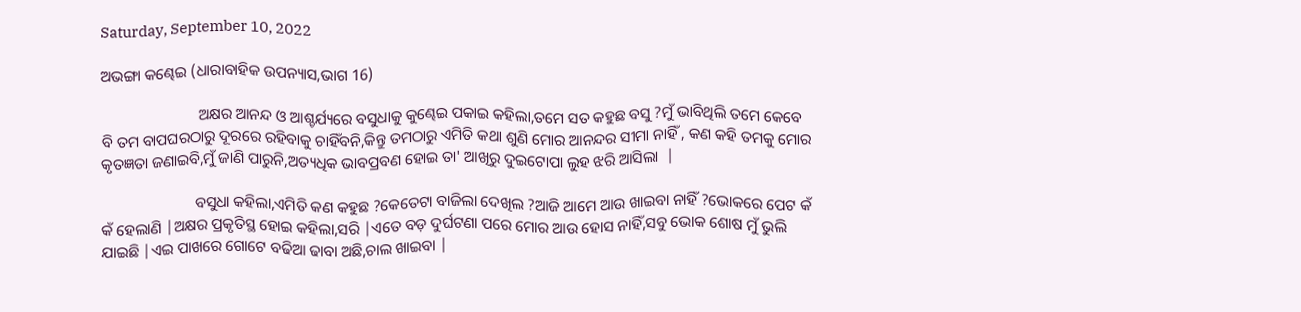Saturday, September 10, 2022

ଅଭଙ୍ଗା କଣ୍ଢେଇ (ଧାରାବାହିକ ଉପନ୍ୟାସ,ଭାଗ 16)

                         ଅକ୍ଷର ଆନନ୍ଦ ଓ ଆଶ୍ଚର୍ଯ୍ୟରେ ବସୁଧାକୁ କୁଣ୍ଢେଇ ପକାଇ କହିଲା,ତମେ ସତ କହୁଛ ବସୁ ?ମୁଁ ଭାବିଥିଲି ତମେ କେବେ ବି ତମ ବାପଘରଠାରୁ ଦୂରରେ ରହିବାକୁ ଚାହିଁବନି,କିନ୍ତୁ ତମଠାରୁ ଏମିତି କଥା ଶୁଣି ମୋର ଆନନ୍ଦର ସୀମା ନାହିଁ , କଣ କହି ତମକୁ ମୋର କୃତଜ୍ଞତା ଜଣାଇବି,ମୁଁ ଜାଣି ପାରୁନି,ଅତ୍ୟଧିକ ଭାବପ୍ରବଣ ହୋଇ ତା' ଆଖିରୁ ଦୁଇଟୋପା ଲୁହ ଝରି ଆସିଲା  |

                        ବସୁଧା କହିଲା,ଏମିତି କଣ କହୁଛ ?କେତେଟା ବାଜିଲା ଦେଖିଲ ?ଆଜି ଆମେ ଆଉ ଖାଇବା ନାହିଁ ?ଭୋକରେ ପେଟ କଁ କଁ ହେଲାଣି |ଅକ୍ଷର ପ୍ରକୃତିସ୍ଥ ହୋଇ କହିଲା,ସରି |ଏତେ ବଡ଼ ଦୁର୍ଘଟଣା ପରେ ମୋର ଆଉ ହୋସ ନାହିଁ,ସବୁ ଭୋକ ଶୋଷ ମୁଁ ଭୁଲି ଯାଇଛି |ଏଇ ପାଖରେ ଗୋଟେ ବଢିଆ ଢାବା ଅଛି,ଚାଲ ଖାଇବା |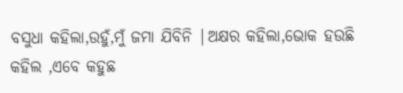ବସୁଧା କହିଲା,ଉହୁଁ,ମୁଁ ଜମା ଯିବିନି |ଅକ୍ଷର କହିଲା,ଭୋକ ହଉଛି କହିଲ ,ଏବେ କହୁଛ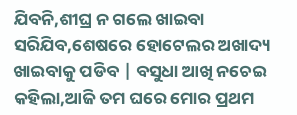ଯିବନି,ଶୀଘ୍ର ନ ଗଲେ ଖାଇବା ସରିଯିବ,ଶେଷରେ ହୋଟେଲର ଅଖାଦ୍ୟ ଖାଇବାକୁ ପଡିବ | ବସୁଧା ଆଖି ନଚେଇ କହିଲା,ଆଜି ତମ ଘରେ ମୋର ପ୍ରଥମ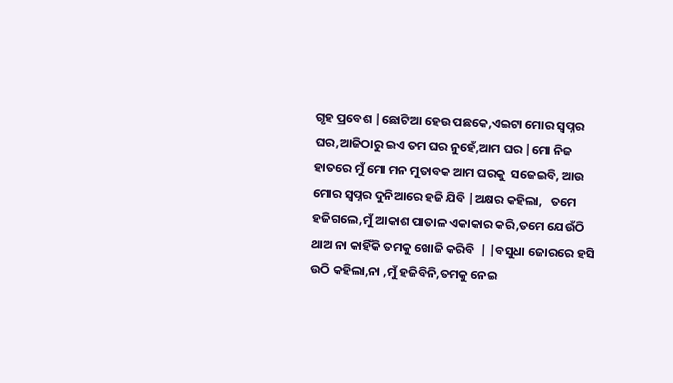ଗୃହ ପ୍ରବେଶ |ଛୋଟିଆ ହେଉ ପଛକେ,ଏଇଟା ମୋର ସ୍ୱପ୍ନର ଘର,ଆଜିଠାରୁ ଇଏ ତମ ଘର ନୁହେଁ,ଆମ ଘର |ମୋ ନିଜ ହାତରେ ମୁଁ ମୋ ମନ ମୁତାବକ ଆମ ଘରକୁ  ସଜେଇବି, ଆଉ ମୋର ସ୍ୱପ୍ନର ଦୁନିଆରେ ହଜି ଯିବି |ଅକ୍ଷର କହିଲା,   ତମେ ହଜିଗଲେ,ମୁଁ ଆକାଶ ପାତାଳ ଏକାକାର କରି,ତମେ ଯେଉଁଠି ଥାଅ ନା କାହିଁକି ତମକୁ ଖୋଜି କରିବି  | |ବସୁଧା ଜୋରରେ ହସି ଉଠି କହିଲା,ନା ,ମୁଁ ହଜିବିନି,ତମକୁ ନେଇ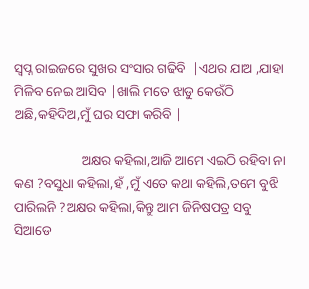ସ୍ୱପ୍ନ ରାଇଜରେ ସୁଖର ସଂସାର ଗଢିବି  |ଏଥର ଯାଅ ,ଯାହା ମିଳିବ ନେଇ ଆସିବ |ଖାଲି ମତେ ଝାଡୁ କେଉଁଠି ଅଛି,କହିଦିଅ,ମୁଁ ଘର ସଫା କରିବି |

                    ଅକ୍ଷର କହିଲା,ଆଜି ଆମେ ଏଇଠି ରହିବା ନା କଣ ?ବସୁଧା କହିଲା,ହଁ ,ମୁଁ ଏତେ କଥା କହିଲି,ତମେ ବୁଝି ପାରିଲନି ?ଅକ୍ଷର କହିଲା,କିନ୍ତୁ ଆମ ଜିନିଷପତ୍ର ସବୁ ସିଆଡେ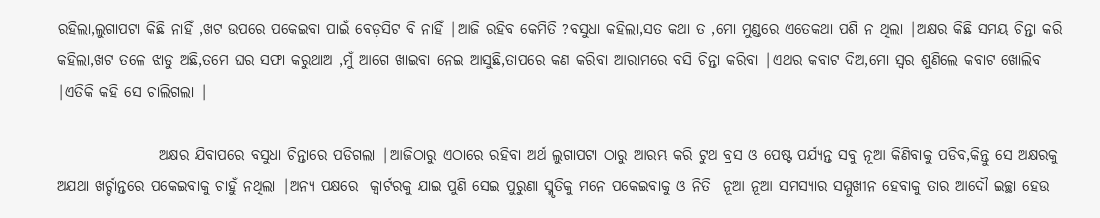ରହିଲା,ଲୁଗାପଟା କିଛି ନାହିଁ ,ଖଟ ଉପରେ ପକେଇବା ପାଇଁ ବେଡ଼ସିଟ ବି ନାହିଁ |ଆଜି ରହିବ କେମିତି ?ବସୁଧା କହିଲା,ସତ କଥା ତ ,ମୋ ମୁଣ୍ଡରେ ଏତେକଥା ପଶି ନ ଥିଲା |ଅକ୍ଷର କିଛି ସମୟ ଚିନ୍ତା କରି କହିଲା,ଖଟ ତଳେ ଝାଡୁ ଅଛି,ତମେ ଘର ସଫା କରୁଥାଅ ,ମୁଁ ଆଗେ ଖାଇବା ନେଇ ଆସୁଛି,ତାପରେ କଣ କରିବା ଆରାମରେ ବସି ଚିନ୍ତା କରିବା |ଏଥର କବାଟ ଦିଅ,ମୋ ସ୍ୱର ଶୁଣିଲେ କବାଟ ଖୋଲିବ |ଏତିକି କହି ସେ ଚାଲିଗଲା |

                 ଅକ୍ଷର ଯିବାପରେ ବସୁଧା ଚିନ୍ତାରେ ପଡିଗଲା |ଆଜିଠାରୁ ଏଠାରେ ରହିବା ଅର୍ଥ ଲୁଗାପଟା ଠାରୁ ଆରମ୍ଭ କରି ଟୁଥ ବ୍ରସ ଓ ପେଷ୍ଟ ପର୍ଯ୍ୟନ୍ତ ସବୁ ନୂଆ କିଣିବାକୁ ପଡିବ,କିନ୍ତୁ ସେ ଅକ୍ଷରକୁ  ଅଯଥା ଖର୍ଚ୍ଚାନ୍ତରେ ପକେଇବାକୁ ଚାହୁଁ ନଥିଲା |ଅନ୍ୟ ପକ୍ଷରେ  କ୍ୱାର୍ଟରକୁ ଯାଇ ପୁଣି ସେଇ ପୁରୁଣା ସ୍ମୃତିକୁ ମନେ ପକେଇବାକୁ ଓ ନିତି  ନୂଆ ନୂଆ ସମସ୍ୟାର ସମ୍ମୁଖୀନ ହେବାକୁ ତାର ଆଦୌ ଇଚ୍ଛା ହେଉ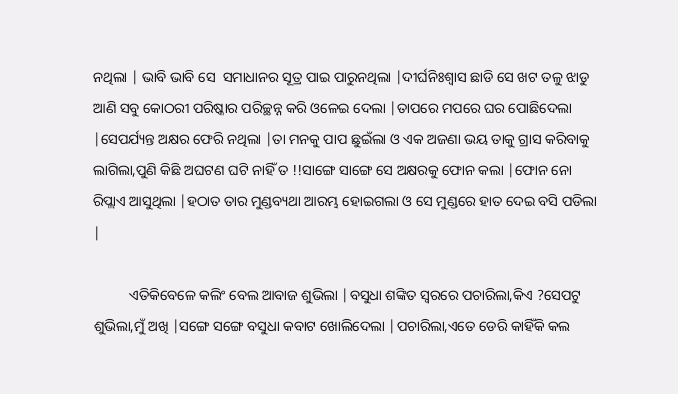ନଥିଲା | ଭାବି ଭାବି ସେ  ସମାଧାନର ସୂତ୍ର ପାଇ ପାରୁନଥିଲା |ଦୀର୍ଘନିଃଶ୍ବାସ ଛାଡି ସେ ଖଟ ତଳୁ ଝାଡୁ ଆଣି ସବୁ କୋଠରୀ ପରିଷ୍କାର ପରିଚ୍ଛନ୍ନ କରି ଓଳେଇ ଦେଲା |ତାପରେ ମପରେ ଘର ପୋଛିଦେଲା |ସେପର୍ଯ୍ୟନ୍ତ ଅକ୍ଷର ଫେରି ନଥିଲା |ତା ମନକୁ ପାପ ଛୁଇଁଲା ଓ ଏକ ଅଜଣା ଭୟ ତାକୁ ଗ୍ରାସ କରିବାକୁ ଲାଗିଲା,ପୁଣି କିଛି ଅଘଟଣ ଘଟି ନାହିଁ ତ !!ସାଙ୍ଗେ ସାଙ୍ଗେ ସେ ଅକ୍ଷରକୁ ଫୋନ କଲା |ଫୋନ ନୋ ରିପ୍ଲାଏ ଆସୁଥିଲା |ହଠାତ ତାର ମୁଣ୍ଡବ୍ୟଥା ଆରମ୍ଭ ହୋଇଗଲା ଓ ସେ ମୁଣ୍ଡରେ ହାତ ଦେଇ ବସି ପଡିଲା |

          ଏତିକିବେଳେ କଲିଂ ବେଲ ଆବାଜ ଶୁଭିଲା |ବସୁଧା ଶଙ୍କିତ ସ୍ୱରରେ ପଚାରିଲା,କିଏ ?ସେପଟୁ ଶୁଭିଲା,ମୁଁ ଅଖି |ସଙ୍ଗେ ସଙ୍ଗେ ବସୁଧା କବାଟ ଖୋଲିଦେଲା |ପଚାରିଲା,ଏତେ ଡେରି କାହିଁକି କଲ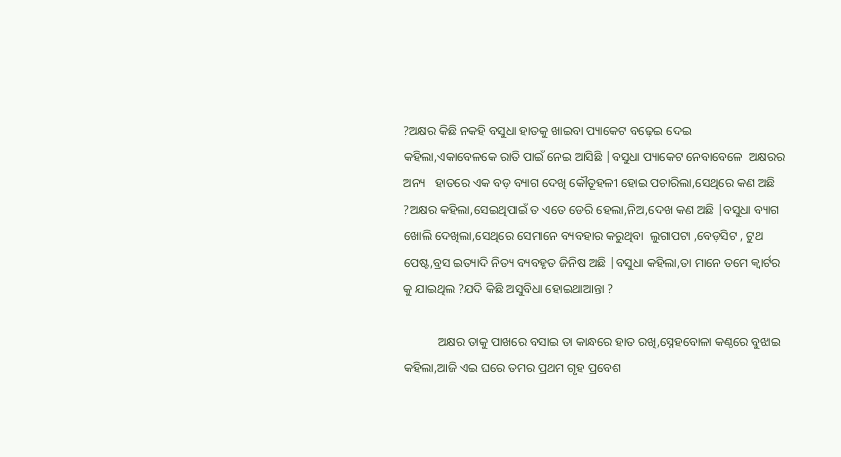?ଅକ୍ଷର କିଛି ନକହି ବସୁଧା ହାତକୁ ଖାଇବା ପ୍ୟାକେଟ ବଢ଼େଇ ଦେଇ କହିଲା,ଏକାବେଳକେ ରାତି ପାଇଁ ନେଇ ଆସିଛି |ବସୁଧା ପ୍ୟାକେଟ ନେବାବେଳେ  ଅକ୍ଷରର ଅନ୍ୟ   ହାତରେ ଏକ ବଡ଼ ବ୍ୟାଗ ଦେଖି କୌତୂହଳୀ ହୋଇ ପଚାରିଲା,ସେଥିରେ କଣ ଅଛି ?ଅକ୍ଷର କହିଲା,ସେଇଥିପାଇଁ ତ ଏତେ ଡେରି ହେଲା,ନିଅ,ଦେଖ କଣ ଅଛି |ବସୁଧା ବ୍ୟାଗ ଖୋଲି ଦେଖିଲା,ସେଥିରେ ସେମାନେ ବ୍ୟବହାର କରୁଥିବା  ଲୁଗାପଟା ,ବେଡ଼ସିଟ , ଟୁଥ ପେଷ୍ଟ,ବ୍ରସ ଇତ୍ୟାଦି ନିତ୍ୟ ବ୍ୟବହୃତ ଜିନିଷ ଅଛି |ବସୁଧା କହିଲା,ତା ମାନେ ତମେ କ୍ୱାର୍ଟର କୁ ଯାଇଥିଲ ?ଯଦି କିଛି ଅସୁବିଧା ହୋଇଥାଆନ୍ତା ?

           ଅକ୍ଷର ତାକୁ ପାଖରେ ବସାଇ ତା କାନ୍ଧରେ ହାତ ରଖି,ସ୍ନେହବୋଳା କଣ୍ଠରେ ବୁଝାଇ କହିଲା,ଆଜି ଏଇ ଘରେ ତମର ପ୍ରଥମ ଗୃହ ପ୍ରବେଶ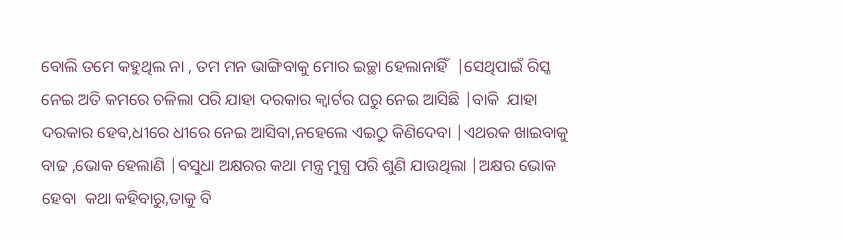ବୋଲି ତମେ କହୁଥିଲ ନା , ତମ ମନ ଭାଙ୍ଗିବାକୁ ମୋର ଇଚ୍ଛା ହେଲାନାହିଁ  |ସେଥିପାଇଁ ରିସ୍କ ନେଇ ଅତି କମରେ ଚଳିଲା ପରି ଯାହା ଦରକାର କ୍ୱାର୍ଟର ଘରୁ ନେଇ ଆସିଛି |ବାକି  ଯାହା ଦରକାର ହେବ,ଧୀରେ ଧୀରେ ନେଇ ଆସିବା,ନହେଲେ ଏଇଠୁ କିଣିଦେବା |ଏଥରକ ଖାଇବାକୁ ବାଢ ,ଭୋକ ହେଲାଣି |ବସୁଧା ଅକ୍ଷରର କଥା ମନ୍ତ୍ର ମୁଗ୍ଧ ପରି ଶୁଣି ଯାଉଥିଲା |ଅକ୍ଷର ଭୋକ ହେବା  କଥା କହିବାରୁ,ତାକୁ ବି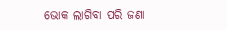ଭୋକ ଲାଗିବା ପରି ଜଣା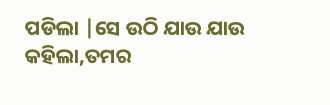ପଡିଲା |ସେ ଉଠି ଯାଉ ଯାଉ କହିଲା,ତମର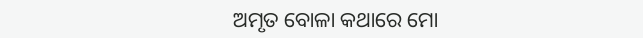ଅମୃତ ବୋଳା କଥାରେ ମୋ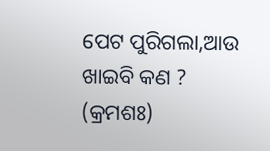ପେଟ ପୁରିଗଲା,ଆଉ ଖାଇବି କଣ ? (କ୍ରମଶଃ)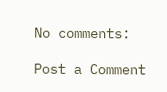No comments:

Post a Comment